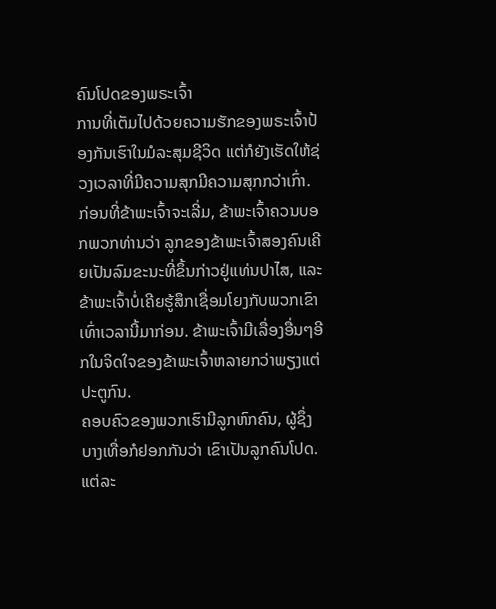ຄົນໂປດຂອງພຣະເຈົ້າ
ການທີ່ເຕັມໄປດ້ວຍຄວາມຮັກຂອງພຣະເຈົ້າປ້ອງກັນເຮົາໃນມໍລະສຸມຊີວິດ ແຕ່ກໍຍັງເຮັດໃຫ້ຊ່ວງເວລາທີ່ມີຄວາມສຸກມີຄວາມສຸກກວ່າເກົ່າ.
ກ່ອນທີ່ຂ້າພະເຈົ້າຈະເລີ່ມ, ຂ້າພະເຈົ້າຄວນບອກພວກທ່ານວ່າ ລູກຂອງຂ້າພະເຈົ້າສອງຄົນເຄີຍເປັນລົມຂະນະທີ່ຂຶ້ນກ່າວຢູ່ແທ່ນປາໄສ, ແລະ ຂ້າພະເຈົ້າບໍ່ເຄີຍຮູ້ສຶກເຊື່ອມໂຍງກັບພວກເຂົາເທົ່າເວລານີ້ມາກ່ອນ. ຂ້າພະເຈົ້າມີເລື່ອງອື່ນໆອີກໃນຈິດໃຈຂອງຂ້າພະເຈົ້າຫລາຍກວ່າພຽງແຕ່ປະຕູກົນ.
ຄອບຄົວຂອງພວກເຮົາມີລູກຫົກຄົນ, ຜູ້ຊຶ່ງບາງເທື່ອກໍຢອກກັນວ່າ ເຂົາເປັນລູກຄົນໂປດ. ແຕ່ລະ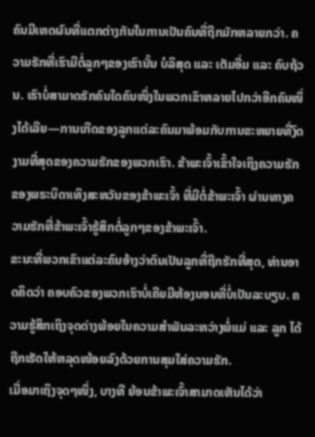ຄົນມີເຫດຜົນທີ່ແຕກຕ່າງກັນໃນການເປັນຄົນທີ່ຖືກມັກຫລາຍກວ່າ. ຄວາມຮັກທີ່ເຮົາມີຕໍ່ລູກໆຂອງເຮົານັ້ນ ບໍລິສຸດ ແລະ ເຕັມອີ່ມ ແລະ ຄົບຖ້ວນ. ເຮົາບໍ່ສາມາດຮັກຄົນໃດຄົນໜຶ່ງໃນພວກເຂົາຫລາຍໄປກວ່າອີກຄົນໜຶ່ງໄດ້ເລີຍ—ການເກີດຂອງລູກແຕ່ລະຄົນມາພ້ອມກັບການຂະຫຍາຍທີ່ງົດງາມທີ່ສຸດຂອງຄວາມຮັກຂອງພວກເຮົາ. ຂ້າພະເຈົ້າເຂົ້າໃຈເຖິງຄວາມຮັກຂອງພຣະບິດາເທິງສະຫວັນຂອງຂ້າພະເຈົ້າ ທີ່ມີຕໍ່ຂ້າພະເຈົ້າ ຜ່ານທາງຄວາມຮັກທີ່ຂ້າພະເຈົ້າຮູ້ສຶກຕໍ່ລູກໆຂອງຂ້າພະເຈົ້າ.
ຂະນະທີ່ພວກເຂົາແຕ່ລະຄົນອ້າງວ່າຕົນເປັນລູກທີ່ຖືກຮັກທີ່ສຸດ, ທ່ານອາດຄິດວ່າ ຄອບຄົວຂອງພວກເຮົາບໍ່ເຄີຍມີຫ້ອງນອນທີ່ບໍ່ເປັນລະບຽບ. ຄວາມຮູ້ສຶກເຖິງຈຸດດ່າງພ້ອຍໃນຄວາມສຳພັນລະຫວ່າງພໍ່ແມ່ ແລະ ລູກ ໄດ້ຖືກເຮັດໃຫ້ຫລຸດໜ້ອຍລົງດ້ວຍການສຸມໃສ່ຄວາມຮັກ.
ເມື່ອມາເຖິງຈຸດໆໜຶ່ງ, ບາງທີ ຍ້ອນຂ້າພະເຈົ້າສາມາດເຫັນໄດ້ວ່າ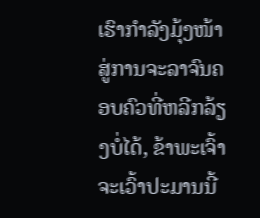ເຮົາກຳລັງມຸ້ງໜ້າສູ່ການຈະລາຈົນຄອບຄົວທີ່ຫລີກລ້ຽງບໍ່ໄດ້, ຂ້າພະເຈົ້າຈະເວົ້າປະມານນີ້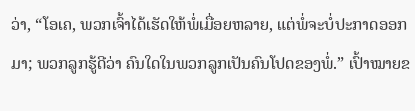ວ່າ, “ໂອເຄ, ພວກເຈົ້າໄດ້ເຮັດໃຫ້ພໍ່ເມື່ອຍຫລາຍ, ແຕ່ພໍ່ຈະບໍ່ປະກາດອອກມາ; ພວກລູກຮູ້ດີວ່າ ຄົນໃດໃນພວກລູກເປັນຄົນໂປດຂອງພໍ່.” ເປົ້າໝາຍຂ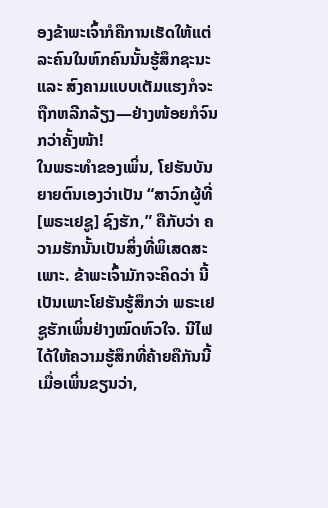ອງຂ້າພະເຈົ້າກໍຄືການເຮັດໃຫ້ແຕ່ລະຄົນໃນຫົກຄົນນັ້ນຮູ້ສຶກຊະນະ ແລະ ສົງຄາມແບບເຕັມແຮງກໍຈະຖືກຫລີກລ້ຽງ—ຢ່າງໜ້ອຍກໍຈົນກວ່າຄັ້ງໜ້າ!
ໃນພຣະທຳຂອງເພິ່ນ, ໂຢຮັນບັນຍາຍຕົນເອງວ່າເປັນ “ສາວົກຜູ້ທີ່ [ພຣະເຢຊູ] ຊົງຮັກ,” ຄືກັບວ່າ ຄວາມຮັກນັ້ນເປັນສິ່ງທີ່ພິເສດສະເພາະ. ຂ້າພະເຈົ້າມັກຈະຄິດວ່າ ນີ້ເປັນເພາະໂຢຮັນຮູ້ສຶກວ່າ ພຣະເຢຊູຮັກເພິ່ນຢ່າງໝົດຫົວໃຈ. ນີໄຟໄດ້ໃຫ້ຄວາມຮູ້ສຶກທີ່ຄ້າຍຄືກັນນີ້ ເມື່ອເພິ່ນຂຽນວ່າ,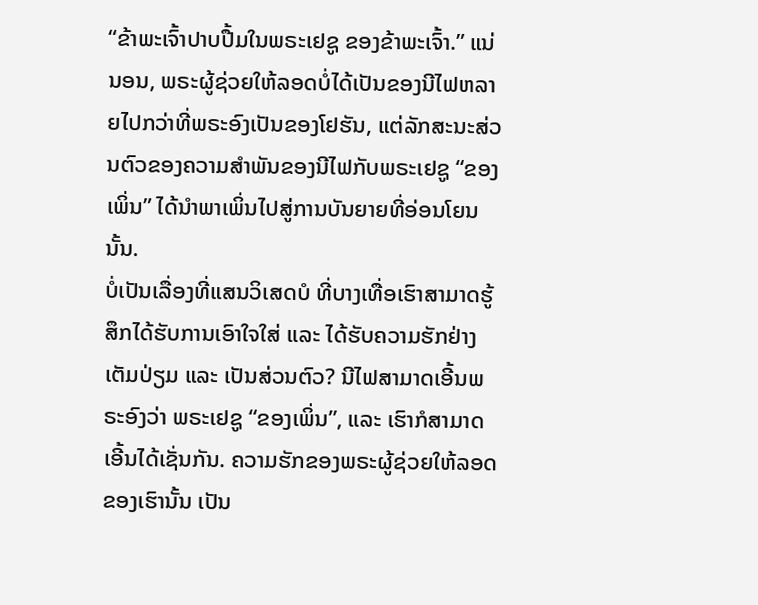“ຂ້າພະເຈົ້າປາບປື້ມໃນພຣະເຢຊູ ຂອງຂ້າພະເຈົ້າ.” ແນ່ນອນ, ພຣະຜູ້ຊ່ວຍໃຫ້ລອດບໍ່ໄດ້ເປັນຂອງນີໄຟຫລາຍໄປກວ່າທີ່ພຣະອົງເປັນຂອງໂຢຮັນ, ແຕ່ລັກສະນະສ່ວນຕົວຂອງຄວາມສຳພັນຂອງນີໄຟກັບພຣະເຢຊູ “ຂອງເພິ່ນ” ໄດ້ນຳພາເພິ່ນໄປສູ່ການບັນຍາຍທີ່ອ່ອນໂຍນນັ້ນ.
ບໍ່ເປັນເລື່ອງທີ່ແສນວິເສດບໍ ທີ່ບາງເທື່ອເຮົາສາມາດຮູ້ສຶກໄດ້ຮັບການເອົາໃຈໃສ່ ແລະ ໄດ້ຮັບຄວາມຮັກຢ່າງເຕັມປ່ຽມ ແລະ ເປັນສ່ວນຕົວ? ນີໄຟສາມາດເອີ້ນພຣະອົງວ່າ ພຣະເຢຊູ “ຂອງເພິ່ນ”, ແລະ ເຮົາກໍສາມາດເອີ້ນໄດ້ເຊັ່ນກັນ. ຄວາມຮັກຂອງພຣະຜູ້ຊ່ວຍໃຫ້ລອດຂອງເຮົານັ້ນ ເປັນ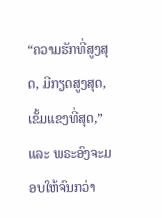“ຄວາມຮັກທີ່ສູງສຸດ, ມີກຽດສູງສຸດ, ເຂັ້ມແຂງທີ່ສຸດ,” ແລະ ພຣະອົງຈະມອບໃຫ້ຈົນກວ່າ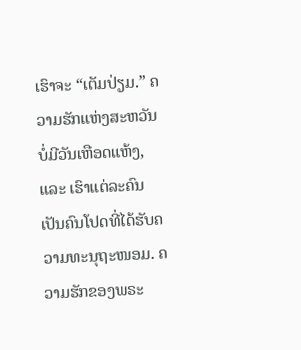ເຮົາຈະ “ເຕັມປ່ຽມ.” ຄວາມຮັກແຫ່ງສະຫວັນບໍ່ມີວັນເຫືອດແຫ້ງ, ແລະ ເຮົາແຕ່ລະຄົນເປັນຄົນໂປດທີ່ໄດ້ຮັບຄວາມທະນຸຖະໜອມ. ຄວາມຮັກຂອງພຣະ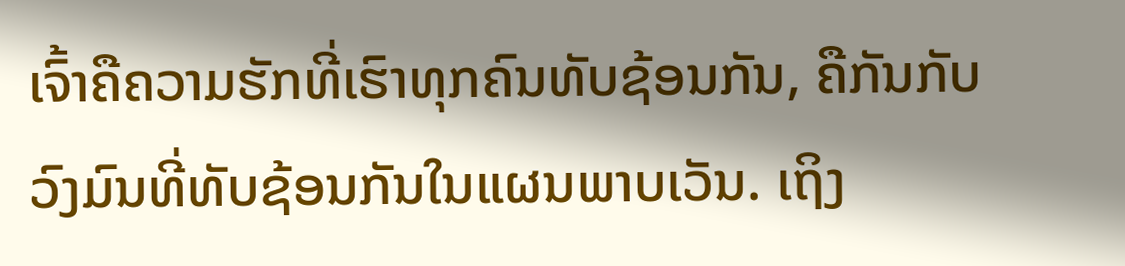ເຈົ້າຄືຄວາມຮັກທີ່ເຮົາທຸກຄົນທັບຊ້ອນກັນ, ຄືກັນກັບວົງມົນທີ່ທັບຊ້ອນກັນໃນແຜນພາບເວັນ. ເຖິງ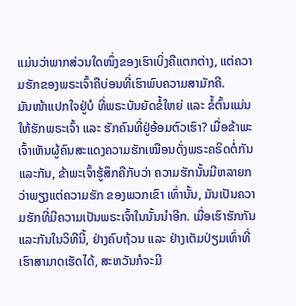ແມ່ນວ່າພາກສ່ວນໃດໜຶ່ງຂອງເຮົາເບິ່ງຄືແຕກຕ່າງ, ແຕ່ຄວາມຮັກຂອງພຣະເຈົ້າຄືບ່ອນທີ່ເຮົາພົບຄວາມສາມັກຄີ.
ມັນໜ້າແປກໃຈຢູ່ບໍ ທີ່ພຣະບັນຍັດຂໍ້ໃຫຍ່ ແລະ ຂໍ້ຕົ້ນແມ່ນໃຫ້ຮັກພຣະເຈົ້າ ແລະ ຮັກຄົນທີ່ຢູ່ອ້ອມຕົວເຮົາ? ເມື່ອຂ້າພະເຈົ້າເຫັນຜູ້ຄົນສະແດງຄວາມຮັກເໝືອນດັ່ງພຣະຄຣິດຕໍ່ກັນແລະກັນ, ຂ້າພະເຈົ້າຮູ້ສຶກຄືກັບວ່າ ຄວາມຮັກນັ້ນມີຫລາຍກວ່າພຽງແຕ່ຄວາມຮັກ ຂອງພວກເຂົາ ເທົ່ານັ້ນ, ມັນເປັນຄວາມຮັກທີ່ມີຄວາມເປັນພຣະເຈົ້າໃນນັ້ນນຳອີກ. ເມື່ອເຮົາຮັກກັນແລະກັນໃນວິທີນີ້, ຢ່າງຄົບຖ້ວນ ແລະ ຢ່າງເຕັມປ່ຽມເທົ່າທີ່ເຮົາສາມາດເຮັດໄດ້, ສະຫວັນກໍຈະມີ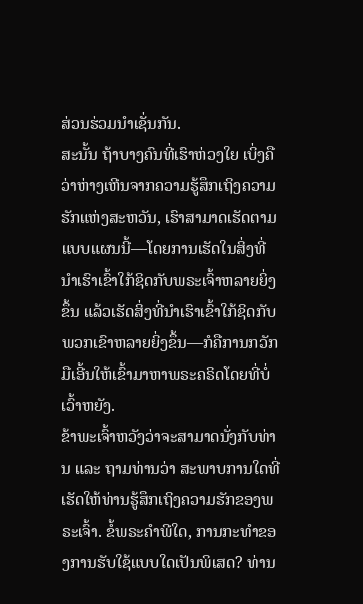ສ່ວນຮ່ວມນຳເຊັ່ນກັນ.
ສະນັ້ນ ຖ້າບາງຄົນທີ່ເຮົາຫ່ວງໃຍ ເບິ່ງຄືວ່າຫ່າງເຫີນຈາກຄວາມຮູ້ສຶກເຖິງຄວາມຮັກແຫ່ງສະຫວັນ, ເຮົາສາມາດເຮັດຕາມແບບແຜນນີ້—ໂດຍການເຮັດໃນສິ່ງທີ່ນຳເຮົາເຂົ້າໃກ້ຊິດກັບພຣະເຈົ້າຫລາຍຍິ່ງຂຶ້ນ ແລ້ວເຮັດສິ່ງທີ່ນຳເຮົາເຂົ້າໃກ້ຊິດກັບພວກເຂົາຫລາຍຍິ່ງຂຶ້ນ—ກໍຄືການກວັກມືເອີ້ນໃຫ້ເຂົ້າມາຫາພຣະຄຣິດໂດຍທີ່ບໍ່ເວົ້າຫຍັງ.
ຂ້າພະເຈົ້າຫວັງວ່າຈະສາມາດນັ່ງກັບທ່ານ ແລະ ຖາມທ່ານວ່າ ສະພາບການໃດທີ່ເຮັດໃຫ້ທ່ານຮູ້ສຶກເຖິງຄວາມຮັກຂອງພຣະເຈົ້າ. ຂໍ້ພຣະຄໍາພີໃດ, ການກະທຳຂອງການຮັບໃຊ້ແບບໃດເປັນພິເສດ? ທ່ານ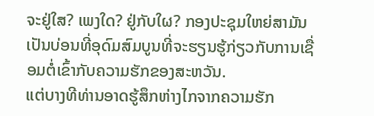ຈະຢູ່ໃສ? ເພງໃດ? ຢູ່ກັບໃຜ? ກອງປະຊຸມໃຫຍ່ສາມັນ ເປັນບ່ອນທີ່ອຸດົມສົມບູນທີ່ຈະຮຽນຮູ້ກ່ຽວກັບການເຊື່ອມຕໍ່ເຂົ້າກັບຄວາມຮັກຂອງສະຫວັນ.
ແຕ່ບາງທີທ່ານອາດຮູ້ສຶກຫ່າງໄກຈາກຄວາມຮັກ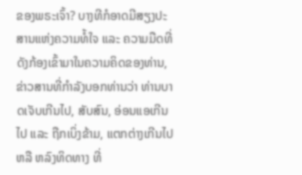ຂອງພຣະເຈົ້າ? ບາງທີກໍອາດມີສຽງປະສານແຫ່ງຄວາມທໍ້ໃຈ ແລະ ຄວາມມືດທີ່ດັງກ້ອງເຂົ້າມາໃນຄວາມຄິດຂອງທ່ານ, ຂ່າວສານທີ່ກຳລັງບອກທ່ານວ່າ ທ່ານບາດເຈັບເກີນໄປ, ສັບສົນ, ອ່ອນແອເກີນໄປ ແລະ ຖືກເບິ່ງຂ້າມ, ແຕກຕ່າງເກີນໄປ ຫລື ຫລົງທິດທາງ ທີ່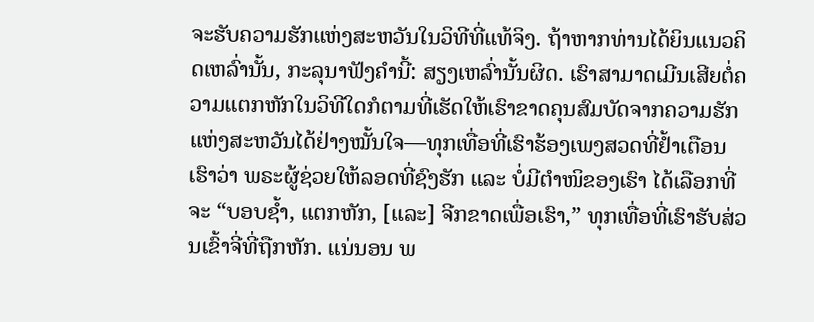ຈະຮັບຄວາມຮັກແຫ່ງສະຫວັນໃນວິທີທີ່ແທ້ຈິງ. ຖ້າຫາກທ່ານໄດ້ຍິນແນວຄິດເຫລົ່ານັ້ນ, ກະລຸນາຟັງຄຳນີ້: ສຽງເຫລົ່ານັ້ນຜິດ. ເຮົາສາມາດເມີນເສີຍຕໍ່ຄວາມແຕກຫັກໃນວິທີໃດກໍຕາມທີ່ເຮັດໃຫ້ເຮົາຂາດຄຸນສົມບັດຈາກຄວາມຮັກແຫ່ງສະຫວັນໄດ້ຢ່າງໝັ້ນໃຈ—ທຸກເທື່ອທີ່ເຮົາຮ້ອງເພງສວດທີ່ຢໍ້າເຕືອນເຮົາວ່າ ພຣະຜູ້ຊ່ວຍໃຫ້ລອດທີ່ຊົງຮັກ ແລະ ບໍ່ມີຕຳໜິຂອງເຮົາ ໄດ້ເລືອກທີ່ຈະ “ບອບຊໍ້າ, ແຕກຫັກ, [ແລະ] ຈີກຂາດເພື່ອເຮົາ,” ທຸກເທື່ອທີ່ເຮົາຮັບສ່ວນເຂົ້າຈີ່ທີ່ຖືກຫັກ. ແນ່ນອນ ພ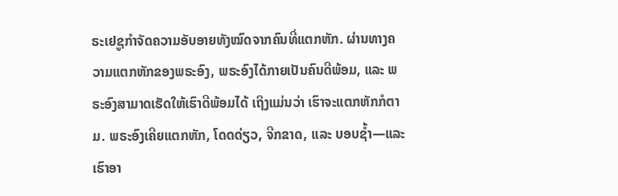ຣະເຢຊູກຳຈັດຄວາມອັບອາຍທັງໝົດຈາກຄົນທີ່ແຕກຫັກ. ຜ່ານທາງຄວາມແຕກຫັກຂອງພຣະອົງ, ພຣະອົງໄດ້ກາຍເປັນຄົນດີພ້ອມ, ແລະ ພຣະອົງສາມາດເຮັດໃຫ້ເຮົາດີພ້ອມໄດ້ ເຖິງແມ່ນວ່າ ເຮົາຈະແຕກຫັກກໍຕາມ. ພຣະອົງເຄີຍແຕກຫັກ, ໂດດດ່ຽວ, ຈີກຂາດ, ແລະ ບອບຊໍ້າ—ແລະ ເຮົາອາ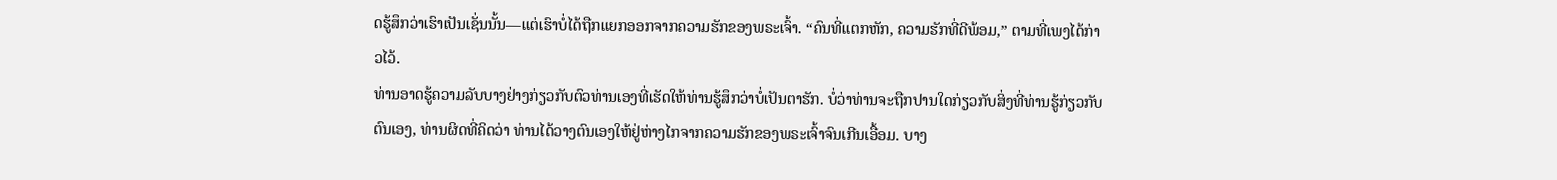ດຮູ້ສຶກວ່າເຮົາເປັນເຊັ່ນນັ້ນ—ແຕ່ເຮົາບໍ່ໄດ້ຖືກແຍກອອກຈາກຄວາມຮັກຂອງພຣະເຈົ້າ. “ຄົນທີ່ແຕກຫັກ, ຄວາມຮັກທີ່ດີພ້ອມ,” ຕາມທີ່ເພງໄດ້ກ່າວໄວ້.
ທ່ານອາດຮູ້ຄວາມລັບບາງຢ່າງກ່ຽວກັບຕົວທ່ານເອງທີ່ເຮັດໃຫ້ທ່ານຮູ້ສຶກວ່າບໍ່ເປັນຕາຮັກ. ບໍ່ວ່າທ່ານຈະຖືກປານໃດກ່ຽວກັບສິ່ງທີ່ທ່ານຮູ້ກ່ຽວກັບຕົນເອງ, ທ່ານຜິດທີ່ຄິດວ່າ ທ່ານໄດ້ວາງຕົນເອງໃຫ້ຢູ່ຫ່າງໄກຈາກຄວາມຮັກຂອງພຣະເຈົ້າຈົນເກີນເອື້ອມ. ບາງ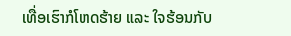ເທື່ອເຮົາກໍໂຫດຮ້າຍ ແລະ ໃຈຮ້ອນກັບ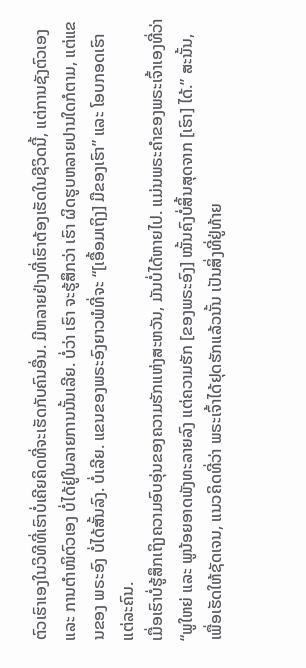ຕົວເຮົາເອງໃນວິທີທີ່ເຮົາບໍ່ເຄີຍຄິດທີ່ຈະເຮັດກັບຄົນອື່ນ. ມີຫລາຍຢ່າງທີ່ເຮົາຕ້ອງເຮັດໃນຊີວິດນີ້, ແຕ່ການຊັງຕົວເອງ ແລະ ການຕຳໜິຕົວເອງ ບໍ່ໄດ້ຢູ່ໃນລາຍການນັ້ນເລີຍ. ບໍ່ວ່າ ເຮົາ ຈະຮູ້ສຶກວ່າ ເຮົາ ຜິດຮູບຫລາຍປານໃດກໍຕາມ, ແຕ່ແຂນຂອງ ພຣະອົງ ບໍ່ໄດ້ສັ້ນລົງ. ບໍ່ເລີຍ. ແຂນຂອງພຣະອົງຍາວພໍທີ່ຈະ “[ເອື້ອມເຖິງ] ມືຂອງເຮົາ” ແລະ ໂອບກອດເຮົາແຕ່ລະຄົນ.
ເມື່ອເຮົາບໍ່ຮູ້ສຶກເຖິງຄວາມອົບອຸ່ນຂອງຄວາມຮັກແຫ່ງສະຫວັນ, ມັນບໍ່ໄດ້ຫາຍໄປ. ແມ່ນພຣະຄຳຂອງພຣະເຈົ້າເອງທີ່ວ່າ “ພູໃຫຍ່ ແລະ ພູນ້ອຍອາດພັງທະລາຍລົງ ແຕ່ຄວາມຮັກ [ຂອງພຣະອົງ] ໝັ້ນຄົງບໍ່ສິ້ນສຸດຈາກ [ເຮົາ] ໄດ້.” ສະນັ້ນ, ເພື່ອເຮັດໃຫ້ຊັດເຈນ, ແນວຄິດທີ່ວ່າ ພຣະເຈົ້າໄດ້ຢຸດຮັກແລ້ວນັ້ນ ເປັນສິ່ງທີ່ຢູ່ທ້າຍ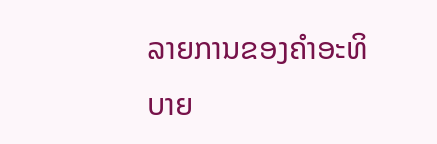ລາຍການຂອງຄຳອະທິບາຍ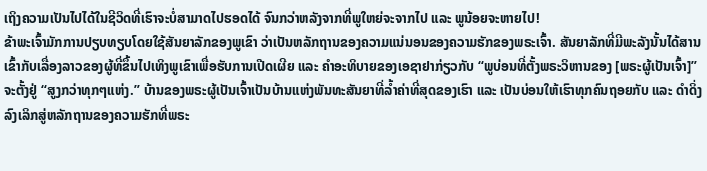ເຖິງຄວາມເປັນໄປໄດ້ໃນຊີວິດທີ່ເຮົາຈະບໍ່ສາມາດໄປຮອດໄດ້ ຈົນກວ່າຫລັງຈາກທີ່ພູໃຫຍ່ຈະຈາກໄປ ແລະ ພູນ້ອຍຈະຫາຍໄປ!
ຂ້າພະເຈົ້າມັກການປຽບທຽບໂດຍໃຊ້ສັນຍາລັກຂອງພູເຂົາ ວ່າເປັນຫລັກຖານຂອງຄວາມແນ່ນອນຂອງຄວາມຮັກຂອງພຣະເຈົ້າ. ສັນຍາລັກທີ່ມີພະລັງນັ້ນໄດ້ສານເຂົ້າກັບເລື່ອງລາວຂອງຜູ້ທີ່ຂຶ້ນໄປເທິງພູເຂົາເພື່ອຮັບການເປີດເຜີຍ ແລະ ຄຳອະທິບາຍຂອງເອຊາຢາກ່ຽວກັບ “ພູບ່ອນທີ່ຕັ້ງພຣະວິຫານຂອງ [ພຣະຜູ້ເປັນເຈົ້າ]” ຈະຕັ້ງຢູ່ “ສູງກວ່າທຸກໆແຫ່ງ.” ບ້ານຂອງພຣະຜູ້ເປັນເຈົ້າເປັນບ້ານແຫ່ງພັນທະສັນຍາທີ່ລໍ້າຄ່າທີ່ສຸດຂອງເຮົາ ແລະ ເປັນບ່ອນໃຫ້ເຮົາທຸກຄົນຖອຍກັບ ແລະ ດຳດິ່ງລົງເລິກສູ່ຫລັກຖານຂອງຄວາມຮັກທີ່ພຣະ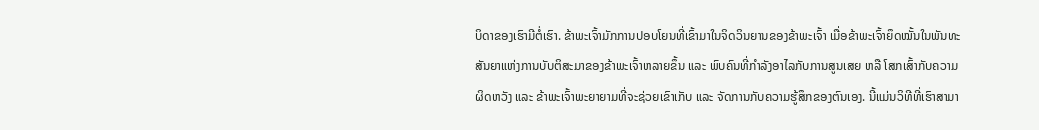ບິດາຂອງເຮົາມີຕໍ່ເຮົາ. ຂ້າພະເຈົ້າມັກການປອບໂຍນທີ່ເຂົ້າມາໃນຈິດວິນຍານຂອງຂ້າພະເຈົ້າ ເມື່ອຂ້າພະເຈົ້າຍຶດໝັ້ນໃນພັນທະສັນຍາແຫ່ງການບັບຕິສະມາຂອງຂ້າພະເຈົ້າຫລາຍຂຶ້ນ ແລະ ພົບຄົນທີ່ກຳລັງອາໄລກັບການສູນເສຍ ຫລື ໂສກເສົ້າກັບຄວາມຜິດຫວັງ ແລະ ຂ້າພະເຈົ້າພະຍາຍາມທີ່ຈະຊ່ວຍເຂົາເກັບ ແລະ ຈັດການກັບຄວາມຮູ້ສຶກຂອງຕົນເອງ. ນີ້ແມ່ນວິທີທີ່ເຮົາສາມາ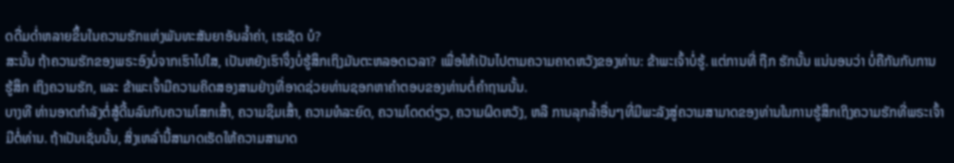ດດື່ມດໍ່າຫລາຍຂຶ້ນໃນຄວາມຮັກແຫ່ງພັນທະສັນຍາອັນລໍ້າຄ່າ, ເຮເຊັດ ບໍ?
ສະນັ້ນ ຖ້າຄວາມຮັກຂອງພຣະອົງບໍ່ຈາກເຮົາໄປໃສ, ເປັນຫຍັງເຮົາຈຶ່ງບໍ່ຮູ້ສຶກເຖິງມັນຕະຫລອດເວລາ? ເພື່ອໃຫ້ເປັນໄປຕາມຄວາມຄາດຫວັງຂອງທ່ານ: ຂ້າພະເຈົ້າບໍ່ຮູ້. ແຕ່ການທີ່ ຖືກ ຮັກນັ້ນ ແນ່ນອນວ່າ ບໍ່ຄືກັນກັບການ ຮູ້ສຶກ ເຖິງຄວາມຮັກ, ແລະ ຂ້າພະເຈົ້າມີຄວາມຄິດສອງສາມຢ່າງທີ່ອາດຊ່ວຍທ່ານຊອກຫາຄຳຕອບຂອງທ່ານຕໍ່ຄຳຖາມນັ້ນ.
ບາງທີ ທ່ານອາດກຳລັງຕໍ່ສູ້ດີ້ນລົນກັບຄວາມໂສກເສົ້າ, ຄວາມຊຶມເສົ້າ, ຄວາມທໍລະຍົດ, ຄວາມໂດດດ່ຽວ, ຄວາມຜິດຫວັງ, ຫລື ການລຸກລໍ້າອື່ນໆທີ່ມີພະລັງສູ່ຄວາມສາມາດຂອງທ່ານໃນການຮູ້ສຶກເຖິງຄວາມຮັກທີ່ພຣະເຈົ້າມີຕໍ່ທ່ານ. ຖ້າເປັນເຊັ່ນນັ້ນ, ສິ່ງເຫລົ່ານີ້ສາມາດເຮັດໃຫ້ຄວາມສາມາດ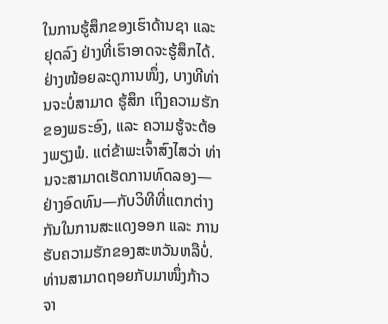ໃນການຮູ້ສຶກຂອງເຮົາດ້ານຊາ ແລະ ຢຸດລົງ ຢ່າງທີ່ເຮົາອາດຈະຮູ້ສຶກໄດ້. ຢ່າງໜ້ອຍລະດູການໜຶ່ງ, ບາງທີທ່ານຈະບໍ່ສາມາດ ຮູ້ສຶກ ເຖິງຄວາມຮັກຂອງພຣະອົງ, ແລະ ຄວາມຮູ້ຈະຕ້ອງພຽງພໍ. ແຕ່ຂ້າພະເຈົ້າສົງໄສວ່າ ທ່ານຈະສາມາດເຮັດການທົດລອງ—ຢ່າງອົດທົນ—ກັບວິທີທີ່ແຕກຕ່າງກັນໃນການສະແດງອອກ ແລະ ການຮັບຄວາມຮັກຂອງສະຫວັນຫລືບໍ່. ທ່ານສາມາດຖອຍກັບມາໜຶ່ງກ້າວຈາ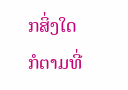ກສິ່ງໃດກໍຕາມທີ່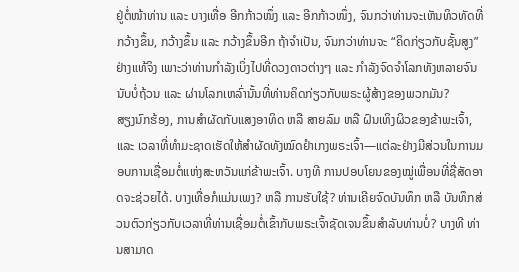ຢູ່ຕໍ່ໜ້າທ່ານ ແລະ ບາງເທື່ອ ອີກກ້າວໜຶ່ງ ແລະ ອີກກ້າວໜຶ່ງ, ຈົນກວ່າທ່ານຈະເຫັນທິວທັດທີ່ກວ້າງຂຶ້ນ, ກວ້າງຂຶ້ນ ແລະ ກວ້າງຂຶ້ນອີກ ຖ້າຈຳເປັນ, ຈົນກວ່າທ່ານຈະ “ຄິດກ່ຽວກັບຊັ້ນສູງ” ຢ່າງແທ້ຈິງ ເພາະວ່າທ່ານກຳລັງເບິ່ງໄປທີ່ດວງດາວຕ່າງໆ ແລະ ກຳລັງຈົດຈໍາໂລກທັງຫລາຍຈົນນັບບໍ່ຖ້ວນ ແລະ ຜ່ານໂລກເຫລົ່ານັ້ນທີ່ທ່ານຄິດກ່ຽວກັບພຣະຜູ້ສ້າງຂອງພວກມັນ?
ສຽງນົກຮ້ອງ, ການສຳຜັດກັບແສງອາທິດ ຫລື ສາຍລົມ ຫລື ຝົນເທິງຜິວຂອງຂ້າພະເຈົ້າ, ແລະ ເວລາທີ່ທຳມະຊາດເຮັດໃຫ້ສຳຜັດທັງໝົດຢຳເກງພຣະເຈົ້າ—ແຕ່ລະຢ່າງມີສ່ວນໃນການມອບການເຊື່ອມຕໍ່ແຫ່ງສະຫວັນແກ່ຂ້າພະເຈົ້າ. ບາງທີ ການປອບໂຍນຂອງໝູ່ເພື່ອນທີ່ຊື່ສັດອາດຈະຊ່ວຍໄດ້. ບາງເທື່ອກໍແມ່ນເພງ? ຫລື ການຮັບໃຊ້? ທ່ານເຄີຍຈົດບັນທຶກ ຫລື ບັນທຶກສ່ວນຕົວກ່ຽວກັບເວລາທີ່ທ່ານເຊື່ອມຕໍ່ເຂົ້າກັບພຣະເຈົ້າຊັດເຈນຂຶ້ນສຳລັບທ່ານບໍ່? ບາງທີ ທ່ານສາມາດ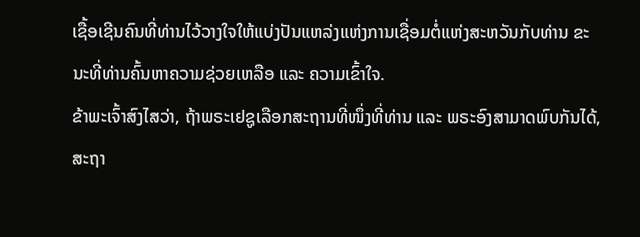ເຊື້ອເຊີນຄົນທີ່ທ່ານໄວ້ວາງໃຈໃຫ້ແບ່ງປັນແຫລ່ງແຫ່ງການເຊື່ອມຕໍ່ແຫ່ງສະຫວັນກັບທ່ານ ຂະນະທີ່ທ່ານຄົ້ນຫາຄວາມຊ່ວຍເຫລືອ ແລະ ຄວາມເຂົ້າໃຈ.
ຂ້າພະເຈົ້າສົງໄສວ່າ, ຖ້າພຣະເຢຊູເລືອກສະຖານທີ່ໜຶ່ງທີ່ທ່ານ ແລະ ພຣະອົງສາມາດພົບກັນໄດ້, ສະຖາ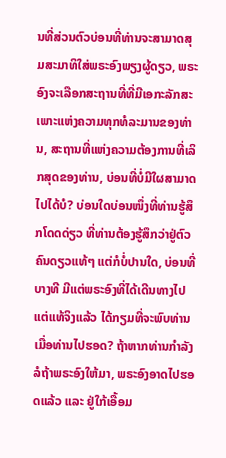ນທີ່ສ່ວນຕົວບ່ອນທີ່ທ່ານຈະສາມາດສຸມສະມາທິໃສ່ພຣະອົງພຽງຜູ້ດຽວ, ພຣະອົງຈະເລືອກສະຖານທີ່ທີ່ມີເອກະລັກສະເພາະແຫ່ງຄວາມທຸກທໍລະມານຂອງທ່ານ, ສະຖານທີ່ແຫ່ງຄວາມຕ້ອງການທີ່ເລິກສຸດຂອງທ່ານ, ບ່ອນທີ່ບໍ່ມີໃຜສາມາດໄປໄດ້ບໍ? ບ່ອນໃດບ່ອນໜຶ່ງທີ່ທ່ານຮູ້ສຶກໂດດດ່ຽວ ທີ່ທ່ານຕ້ອງຮູ້ສຶກວ່າຢູ່ຕົວຄົນດຽວແທ້ໆ ແຕ່ກໍບໍ່ປານໃດ, ບ່ອນທີ່ບາງທີ ມີແຕ່ພຣະອົງທີ່ໄດ້ເດີນທາງໄປ ແຕ່ແທ້ຈິງແລ້ວ ໄດ້ກຽມທີ່ຈະພົບທ່ານເມື່ອທ່ານໄປຮອດ? ຖ້າຫາກທ່ານກຳລັງລໍຖ້າພຣະອົງໃຫ້ມາ, ພຣະອົງອາດໄປຮອດແລ້ວ ແລະ ຢູ່ໃກ້ເອື້ອມ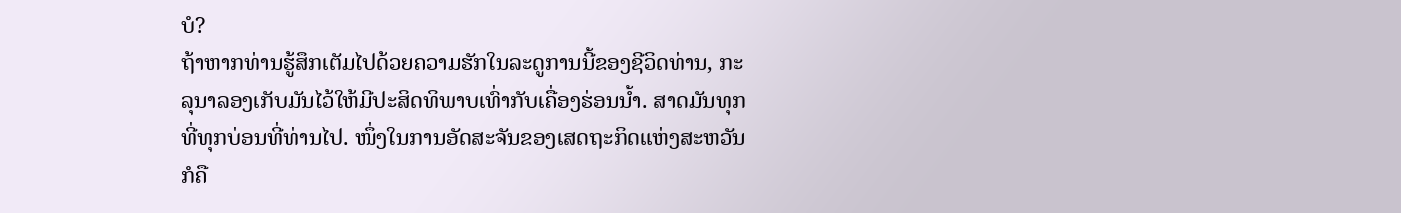ບໍ?
ຖ້າຫາກທ່ານຮູ້ສຶກເຕັມໄປດ້ວຍຄວາມຮັກໃນລະດູການນີ້ຂອງຊີວິດທ່ານ, ກະລຸນາລອງເກັບມັນໄວ້ໃຫ້ມີປະສິດທິພາບເທົ່າກັບເຄື່ອງຮ່ອນນໍ້າ. ສາດມັນທຸກທີ່ທຸກບ່ອນທີ່ທ່ານໄປ. ໜຶ່ງໃນການອັດສະຈັນຂອງເສດຖະກິດແຫ່ງສະຫວັນກໍຄື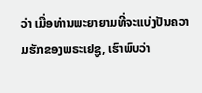ວ່າ ເມື່ອທ່ານພະຍາຍາມທີ່ຈະແບ່ງປັນຄວາມຮັກຂອງພຣະເຢຊູ, ເຮົາພົບວ່າ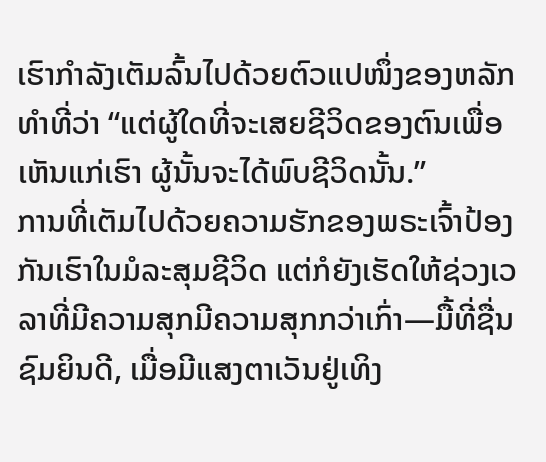ເຮົາກຳລັງເຕັມລົ້ນໄປດ້ວຍຕົວແປໜຶ່ງຂອງຫລັກທຳທີ່ວ່າ “ແຕ່ຜູ້ໃດທີ່ຈະເສຍຊີວິດຂອງຕົນເພື່ອເຫັນແກ່ເຮົາ ຜູ້ນັ້ນຈະໄດ້ພົບຊີວິດນັ້ນ.”
ການທີ່ເຕັມໄປດ້ວຍຄວາມຮັກຂອງພຣະເຈົ້າປ້ອງກັນເຮົາໃນມໍລະສຸມຊີວິດ ແຕ່ກໍຍັງເຮັດໃຫ້ຊ່ວງເວລາທີ່ມີຄວາມສຸກມີຄວາມສຸກກວ່າເກົ່າ—ມື້ທີ່ຊື່ນຊົມຍິນດີ, ເມື່ອມີແສງຕາເວັນຢູ່ເທິງ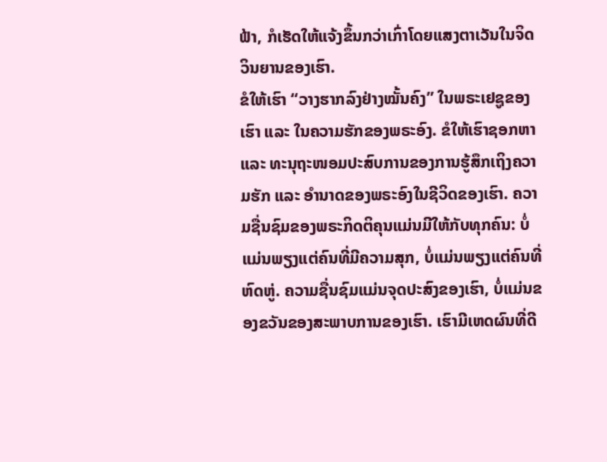ຟ້າ, ກໍເຮັດໃຫ້ແຈ້ງຂຶ້ນກວ່າເກົ່າໂດຍແສງຕາເວັນໃນຈິດວິນຍານຂອງເຮົາ.
ຂໍໃຫ້ເຮົາ “ວາງຮາກລົງຢ່າງໝັ້ນຄົງ” ໃນພຣະເຢຊູຂອງເຮົາ ແລະ ໃນຄວາມຮັກຂອງພຣະອົງ. ຂໍໃຫ້ເຮົາຊອກຫາ ແລະ ທະນຸຖະໜອມປະສົບການຂອງການຮູ້ສຶກເຖິງຄວາມຮັກ ແລະ ອຳນາດຂອງພຣະອົງໃນຊີວິດຂອງເຮົາ. ຄວາມຊື່ນຊົມຂອງພຣະກິດຕິຄຸນແມ່ນມີໃຫ້ກັບທຸກຄົນ: ບໍ່ແມ່ນພຽງແຕ່ຄົນທີ່ມີຄວາມສຸກ, ບໍ່ແມ່ນພຽງແຕ່ຄົນທີ່ຫົດຫູ່. ຄວາມຊື່ນຊົມແມ່ນຈຸດປະສົງຂອງເຮົາ, ບໍ່ແມ່ນຂອງຂວັນຂອງສະພາບການຂອງເຮົາ. ເຮົາມີເຫດຜົນທີ່ດີ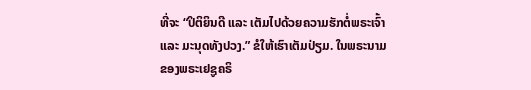ທີ່ຈະ “ປິຕິຍິນດີ ແລະ ເຕັມໄປດ້ວຍຄວາມຮັກຕໍ່ພຣະເຈົ້າ ແລະ ມະນຸດທັງປວງ.” ຂໍໃຫ້ເຮົາເຕັມປ່ຽມ. ໃນພຣະນາມຂອງພຣະເຢຊູຄຣິ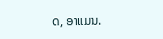ດ, ອາແມນ.